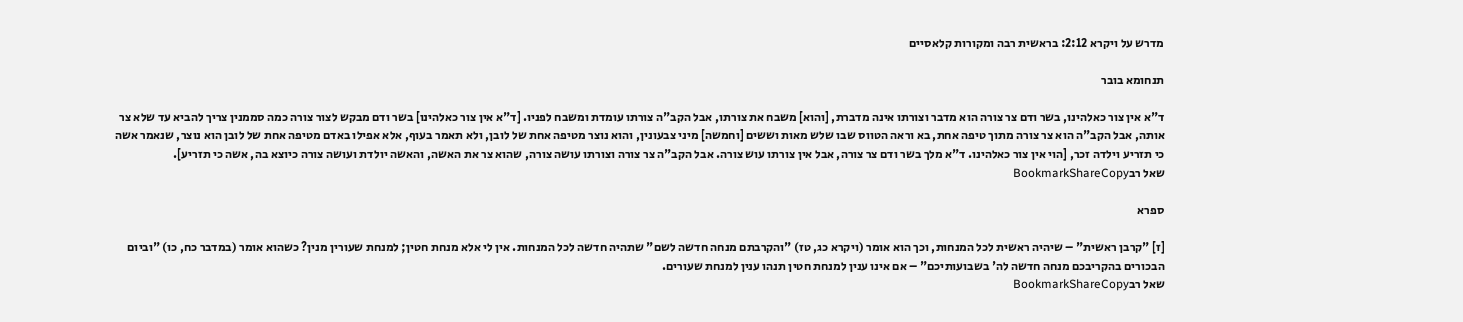מדרש על ויקרא 2:12: בראשית רבה ומקורות קלאסיים

תנחומא בובר

ד"א אין צור כאלהינו, בשר ודם צר צורה הוא מדבר וצורתו אינה מדברת, [והוא] משבח את צורתו, אבל הקב"ה צורתו עומדת ומשבח לפניו. [ד"א אין צור כאלהינו] בשר ודם מבקש לצור צורה כמה סממנין צריך להביא עד שלא צר אותה, אבל הקב"ה הוא צר צורה מתוך טיפה אחת, בא וראה הטווס שבו שלש מאות וששים [וחמשה] מיני צבעונין, והוא נוצר מטיפה אחת של לובן, ולא תאמר בעוף, אלא אפילו באדם מטיפה אחת של לובן הוא נוצר, שנאמר אשה כי תזריע וילדה זכר, [הוי אין צור כאלהינו. ד"א מלך בשר ודם צר צורה, אבל אין צורתו עוש צורה. אבל הקב"ה צר צורה וצורתו עושה צורה, שהוא צר את האשה, והאשה יולדת ועושה צורה כיוצא בה, אשה כי תזריע].
שאל רבBookmarkShareCopy

ספרא

[ז] "קרבן ראשית" – שיהיה ראשית לכל המנחות, וכך הוא אומר (ויקרא כג, טז) "והקרבתם מנחה חדשה לשם" שתהיה חדשה לכל המנחות. אין לי אלא מנחת חטין; למנחת שעורין מנין? כשהוא אומר (במדבר כח, כו) "וביום הבכורים בהקריבכם מנחה חדשה לה' בשבועותיכם" – אם אינו ענין למנחת חטין תנהו ענין למנחת שעורים.
שאל רבBookmarkShareCopy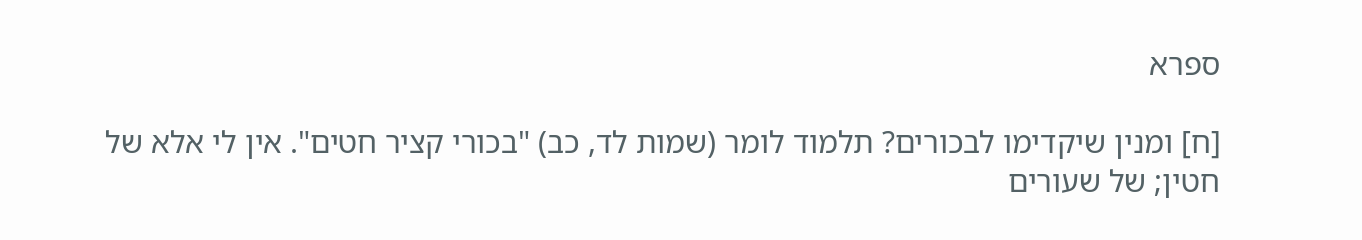ספרא

[ח] ומנין שיקדימו לבכורים? תלמוד לומר (שמות לד, כב) "בכורי קציר חטים". אין לי אלא של חטין; של שעורים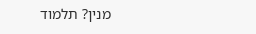מנין? תלמוד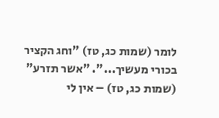לומר (שמות כג, טז) "וחג הקציר בכורי מעשיך...". "אשר תזרע" (שמות כג, טז) – אין לי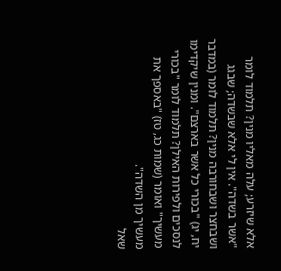אלא שיזרע; עלה מאליו מנין? תלמוד לומר "אשר בשדה". אין לי אלא שבשדה; שבגג ושבחצר ושבחורבה מנין? תלמוד לומר (במדבר יח, יג) "בכורי כל אשר בארצם". ומנין שיקדימו לנסכים ולפירות האילן? תלמוד לומר "בכורי מעשיך" ואומר (שמות כג, טז) "באספך את מעשיך מן השדה".
שאל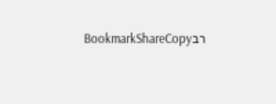רבBookmarkShareCopy